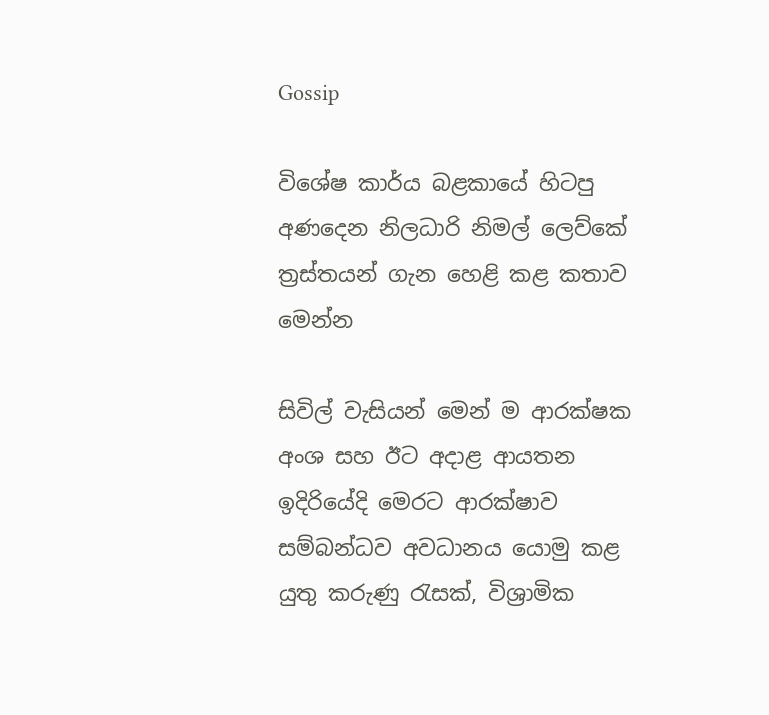Gossip

විශේෂ කාර්ය බළකායේ හිටපු අණදෙන නිලධාරි නිමල් ලෙව්කේ ත්‍රස්තයන් ගැන හෙළි කළ කතාව මෙන්න

සිවිල් වැසියන් මෙන් ම ආරක්ෂක අංශ සහ ඊට අදාළ ආයතන ඉදිරියේදි මෙරට ආරක්ෂාව සම්බන්ධව අවධානය යොමු කළ යුතු කරුණු රැසක්, විශ්‍රාමික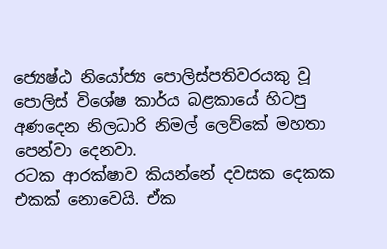ජ්‍යෙෂ්ඨ නියෝජ්‍ය පොලිස්පතිවරයකු වූ පොලිස් විශේෂ කාර්ය බළකායේ හිටපු අණදෙන නිලධාරි නිමල් ලෙව්කේ මහතා පෙන්වා දෙනවා.
රටක ආරක්ෂාව කියන්නේ දවසක දෙකක එකක් නොවෙයි. ඒක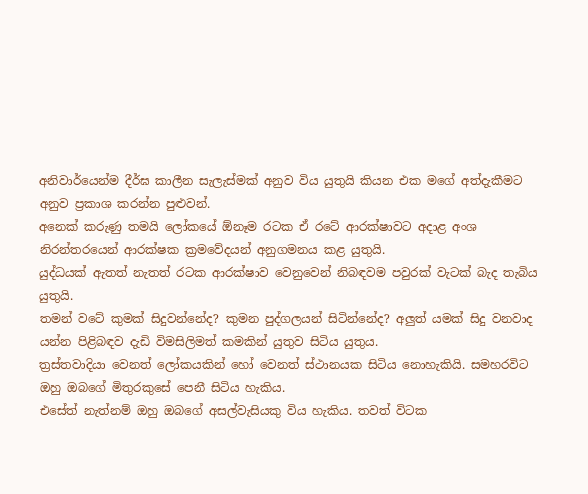අනිවාර්යෙන්ම දීර්ඝ කාලීන සැලැස්මක් අනුව විය යුතුයි කියන එක මගේ අත්දැකීමට අනුව ප්‍රකාශ කරන්න පුළුවන්.
අනෙක් කරුණු තමයි ලෝකයේ ඕනෑම රටක ඒ රටේ ආරක්ෂාවට අදාළ අංශ නිරන්තරයෙන් ආරක්ෂක ක්‍රමවේදයන් අනුගමනය කළ යුතුයි.
යුද්ධයක් ඇතත් නැතත් රටක ආරක්ෂාව වෙනුවෙන් නිබඳවම පවුරක් වැටක් බැද තැබිය යුතුයි.
තමන් වටේ කුමක් සිදුවන්නේද? කුමන පුද්ගලයන් සිටින්නේද? අලුත් යමක් සිදු වනවාද යන්න පිළිබඳව දැඩි විමසිලිමත් කමකින් යුතුව සිටිය යුතුය.
ත්‍රස්තවාදියා වෙනත් ලෝකයකින් හෝ වෙනත් ස්ථානයක සිටිය නොහැකියි. සමහරවිට ඔහු ඔබගේ මිතුරකුසේ පෙනී සිටිය හැකිය.
එසේත් නැත්නම් ඔහු ඔබගේ අසල්වැසියකු විය හැකිය. තවත් විටක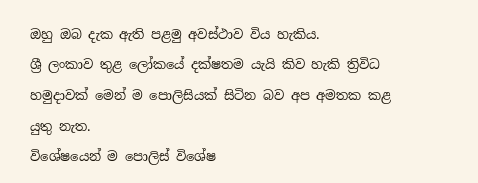ඔහු ඔබ දැක ඇති පළමු අවස්ථාව විය හැකිය.
ශ්‍රී ලංකාව තුළ ලෝකයේ දක්ෂතම යැයි කිව හැකි ත්‍රිවිධ හමුදාවක් මෙන් ම පොලිසියක් සිටින බව අප අමතක කළ යුතු නැත.
විශේෂයෙන් ම පොලිස් විශේෂ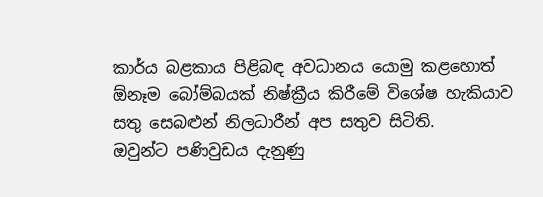කාර්ය බළකාය පිළිබඳ අවධානය යොමු කළහොත් ඕනෑම බෝම්බයක් නිෂ්ක්‍රීය කිරීමේ විශේෂ හැකියාව සතු සෙබළුන් නිලධාරීන් අප සතුව සිටිති.
ඔවුන්ට පණිවුඩය දැනුණු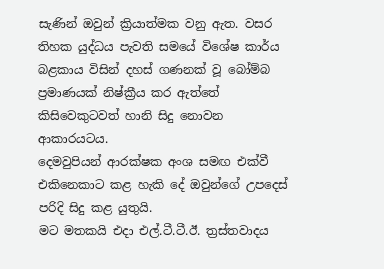සැණින් ඔවුන් ක්‍රියාත්මක වනු ඇත. වසර තිහක යුද්ධය පැවති සමයේ විශේෂ කාර්ය බළකාය විසින් දහස් ගණනක් වූ බෝම්බ ප්‍රමාණයක් නිෂ්ක්‍රීය කර ඇත්තේ කිසිවෙකුටවත් හානි සිදු නොවන ආකාරයටය.
දෙමවුපියන් ආරක්ෂක අංශ සමඟ එක්වී එකිනෙකාට කළ හැකි දේ ඔවුන්ගේ උපදෙස් පරිදි සිදු කළ යුතුයි.
මට මතකයි එදා එල්.ටී.ටී.ඊ. ත්‍රස්තවාදය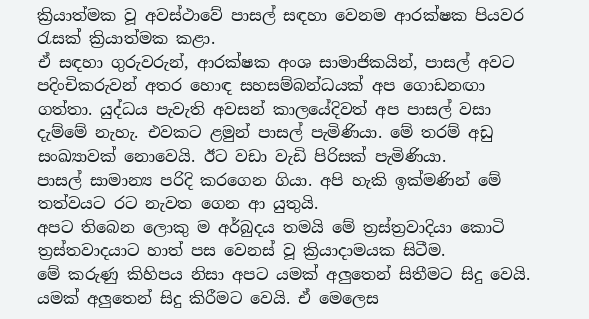ක්‍රියාත්මක වූ අවස්ථාවේ පාසල් සඳහා වෙනම ආරක්ෂක පියවර රැසක් ක්‍රියාත්මක කළා.
ඒ සඳහා ගුරුවරුන්, ආරක්ෂක අංශ සාමාජිකයින්, පාසල් අවට පදිංචිකරුවන් අතර හොඳ සහසම්බන්ධයක් අප ගොඩනඟා ගත්තා. යුද්ධය පැවැති අවසන් කාලයේදිවත් අප පාසල් වසා දැම්මේ නැහැ. එවකට ළමුන් පාසල් පැමිණියා. මේ තරම් අඩු සංඛ්‍යාවක් නොවෙයි. ඊට වඩා වැඩි පිරිසක් පැමිණියා.
පාසල් සාමාන්‍ය පරිදි කරගෙන ගියා. අපි හැකි ඉක්මණින් මේ තත්වයට රට නැවත ගෙන ආ යුතුයි.
අපට තිබෙන ලොකු ම අර්බුදය තමයි මේ ත්‍රස්ත්‍රවාදියා කොටි ත්‍රස්තවාදයාට හාත් පස වෙනස් වූ ක්‍රියාදාමයක සිටීම.
මේ කරුණු කිහිපය නිසා අපට යමක් අලුතෙන් සිතීමට සිදු වෙයි. යමක් අලුතෙන් සිදු කිරීමට වෙයි. ඒ මෙලෙස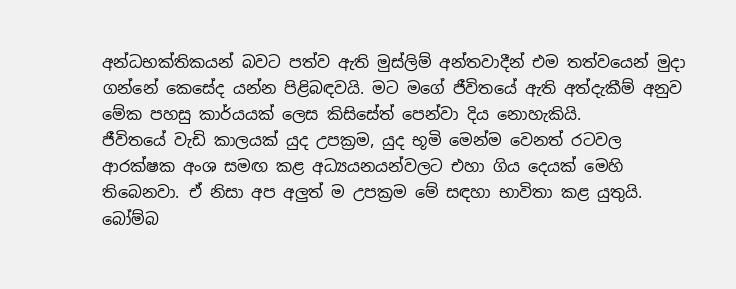අන්ධභක්තිකයන් බවට පත්ව ඇති මුස්ලිම් අන්තවාදීන් එම තත්වයෙන් මුදා ගන්නේ කෙසේද යන්න පිළිබඳවයි. මට මගේ ජීවිතයේ ඇති අත්දැකීම් අනුව මේක පහසු කාර්යයක් ලෙස කිසිසේත් පෙන්වා දිය නොහැකියි.
ජීවිතයේ වැඩි කාලයක් යුද උපක්‍රම, යුද භූමි මෙන්ම වෙනත් රටවල ආරක්ෂක අංශ සමඟ කළ අධ්‍යයනයන්වලට එහා ගිය දෙයක් මෙහි තිබෙනවා. ඒ නිසා අප අලුත් ම උපක්‍රම මේ සඳහා භාවිතා කළ යුතුයි.
බෝම්බ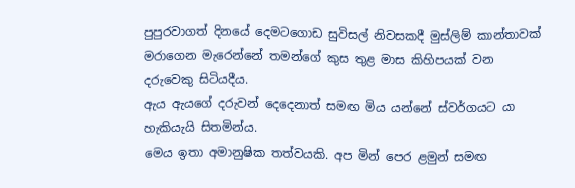පුපුරවාගත් දිනයේ දෙමටගොඩ සුවිසල් නිවසකදී මුස්ලිම් කාන්තාවක් මරාගෙන මැරෙන්නේ තමන්ගේ කුස තුළ මාස කිහිපයක් වන දරුවෙකු සිටියදීය.
ඇය ඇයගේ දරුවන් දෙදෙනාත් සමඟ මිය යන්නේ ස්වර්ගයට යා හැකියැයි සිතමින්ය.
මෙය ඉතා අමානුෂික තත්වයකි. අප මින්‍ පෙර ළමුන් සමඟ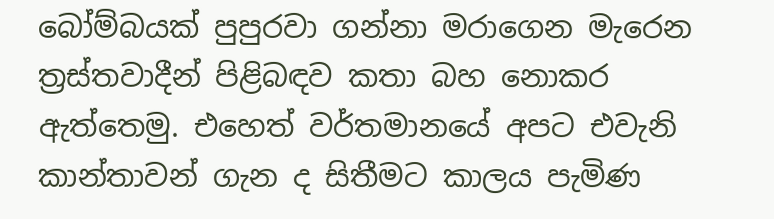බෝම්බයක් පුපුරවා ගන්නා මරාගෙන මැරෙන ත්‍රස්තවාදීන් පිළිබඳව කතා බහ නොකර ඇත්තෙමු. එහෙත් වර්තමානයේ අපට එවැනි කාන්තාවන් ගැන ද සිතීමට කාලය පැමිණ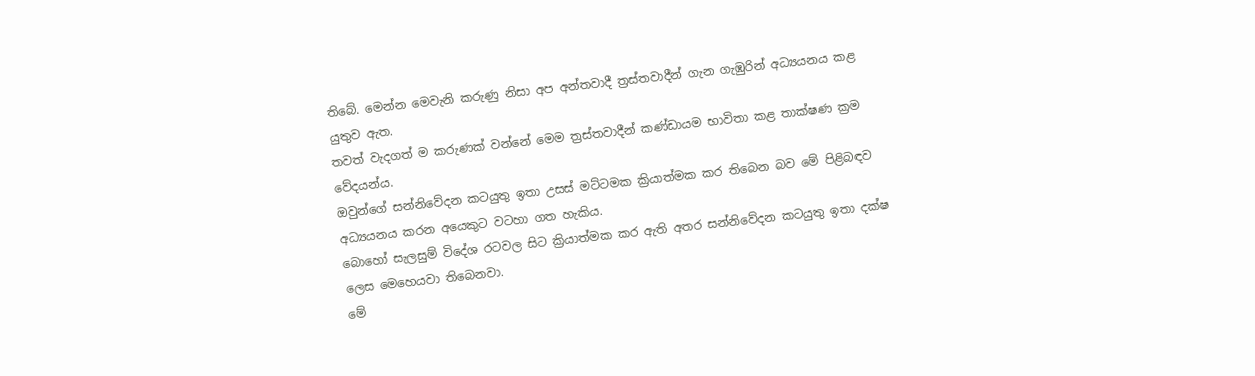තිබේ. මෙන්න මෙවැනි කරුණු නිසා අප අන්තවාදී ත්‍රස්තවාදීන් ගැන ගැඹුරින් අධ්‍යයනය කළ යුතුව ඇත.
තවත් වැදගත් ම කරුණක් වන්නේ මෙම ත්‍රස්තවාදීන් කණ්ඩායම භාවිතා කළ තාක්ෂණ ක්‍රම වේදයන්ය.
ඔවුන්ගේ සන්නිවේදන කටයුතු ඉතා උසස් මට්ටමක ක්‍රියාත්මක කර තිබෙන බව මේ පිළිබඳව අධ්‍යයනය කරන අයෙකුට වටහා ගත හැකිය.
බොහෝ සැලසුම් විදේශ රටවල සිට ක්‍රියාත්මක කර ඇති අතර සන්නිවේදන කටයුතු ඉතා දක්ෂ ලෙස මෙහෙයවා තිබෙනවා.
මේ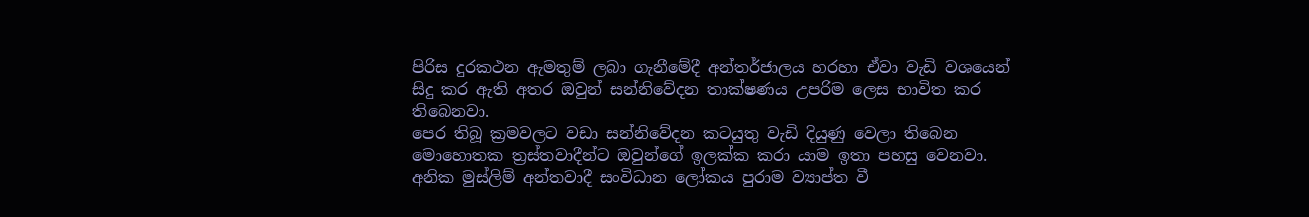පිරිස දුරකථන ඇමතුම් ලබා ගැනීමේදී අන්තර්ජාලය හරහා ඒවා වැඩි වශයෙන් සිදු කර ඇති අතර ඔවුන් සන්නිවේදන තාක්ෂණය උපරිම ලෙස භාවිත කර තිබෙනවා.
පෙර තිබූ ක්‍රමවලට වඩා සන්නිවේදන කටයුතු වැඩි දියුණු වෙලා තිබෙන මොහොතක ත්‍රස්තවාදීන්ට ඔවුන්ගේ ඉලක්ක කරා යාම ඉතා පහසු වෙනවා. අනික මුස්ලිම් අන්තවාදී සංවිධාන ලෝකය පුරාම ව්‍යාප්ත වී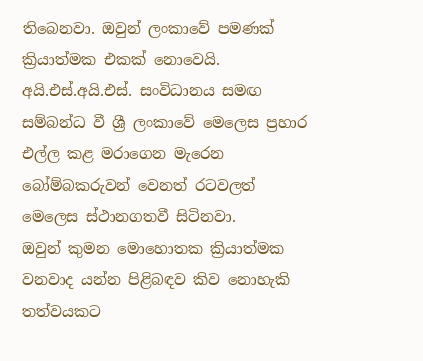තිබෙනවා. ඔවුන් ලංකාවේ පමණක් ක්‍රියාත්මක එකක් නොවෙයි. අයි.එස්.අයි.එස්. සංවිධානය සමඟ සම්බන්ධ වී ශ්‍රී ලංකාවේ මෙලෙස ප්‍රහාර එල්ල කළ මරාගෙන මැරෙන බෝම්බකරුවන් වෙනත් රටවලත් මෙලෙස ස්ථානගතවී සිටිනවා.
ඔවුන් කුමන මොහොතක ක්‍රියාත්මක වනවාද යන්න පිළිබඳව කිව නොහැකි තත්වයකට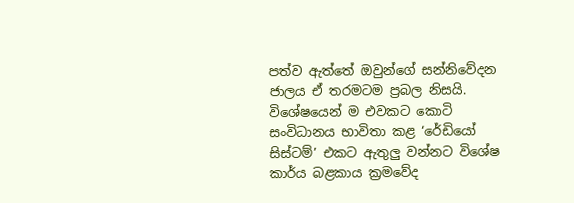පත්ව ඇත්තේ ඔවුන්ගේ සන්නිවේදන ජාලය ඒ තරමටම ප්‍රබල නිසයි.
විශේෂයෙන් ම එවකට කොටි සංවිධානය භාවිතා කළ ‘රේඩියෝ සිස්ටම්’ එකට ඇතුලු වන්නට විශේෂ කාර්ය බළකාය ක්‍රමවේද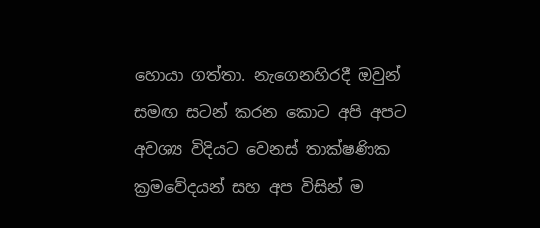හොයා ගත්තා. නැගෙනහිරදී ඔවුන් සමඟ සටන් කරන කොට අපි අපට අවශ්‍ය විදියට වෙනස් තාක්ෂණික ක්‍රමවේදයන් සහ අප විසින් ම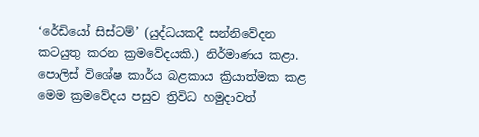‘රේඩියෝ සිස්ටම්’ (යුද්ධයකදී සන්නිවේදන කටයුතු කරන ක්‍රමවේදයකි.) නිර්මාණය කළා.
පොලිස් විශේෂ කාර්ය බළකාය ක්‍රියාත්මක කළ මෙම ක්‍රමවේදය පසුව ත්‍රිවිධ හමුදාවත්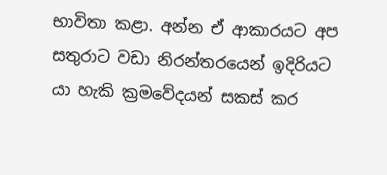භාවිතා කළා. අන්න ඒ ආකාරයට අප සතුරාට වඩා නිරන්තරයෙන් ඉදිරියට යා හැකි ක්‍රමවේදයන් සකස් කර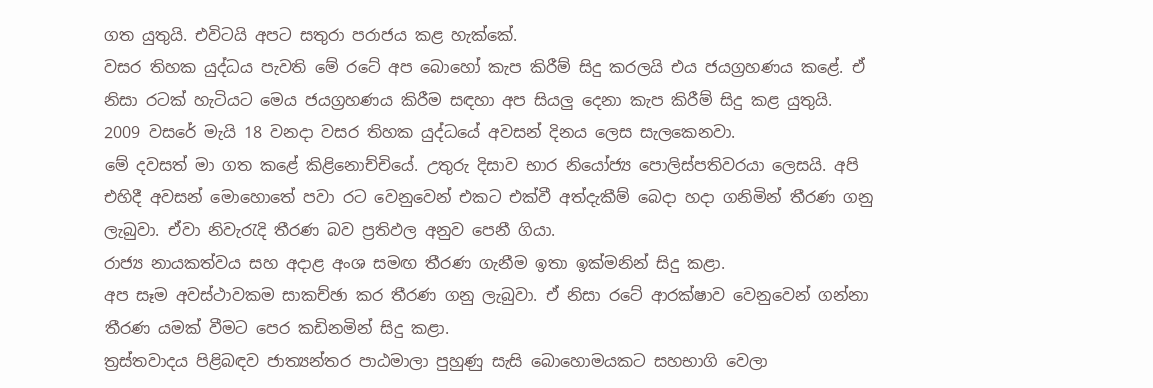ගත යුතුයි. එවිටයි අපට සතුරා පරාජය කළ හැක්කේ.
වසර තිහක යුද්ධය පැවති මේ රටේ අප බොහෝ කැප කිරීම් සිදු කරලයි එය ජයග්‍රහණය කළේ. ඒ නිසා රටක් හැටියට මෙය ජයග්‍රහණය කිරීම සඳහා අප සියලු දෙනා කැප කිරීම් සිදු කළ යුතුයි.
2009 වසරේ මැයි 18 වනදා වසර තිහක යුද්ධයේ අවසන් දිනය ලෙස සැලකෙනවා.
මේ දවසත් මා ගත කළේ කිළිනොච්චියේ. උතුරු දිසාව භාර නියෝජ්‍ය පොලිස්පතිවරයා ලෙසයි. අපි එහිදී අවසන් මොහොතේ පවා රට වෙනුවෙන් එකට එක්වී අත්දැකීම් බෙදා හදා ගනිමින් තීරණ ගනු ලැබුවා. ඒවා නිවැරැදි තීරණ බව ප්‍රතිඵල අනුව පෙනී ගියා.
රාජ්‍ය නායකත්වය සහ අදාළ අංශ සමඟ තීරණ ගැනීම ඉතා ඉක්මනින් සිදු කළා.
අප සෑම අවස්ථාවකම සාකච්ඡා කර තීරණ ගනු ලැබුවා. ඒ නිසා රටේ ආරක්ෂාව වෙනුවෙන් ගන්නා තීරණ යමක් වීමට පෙර කඩිනමින් සිදු කළා.
ත්‍රස්තවාදය පිළිබඳව ජාත්‍යන්තර පාඨමාලා පුහුණු සැසි බොහොමයකට සහභාගි වෙලා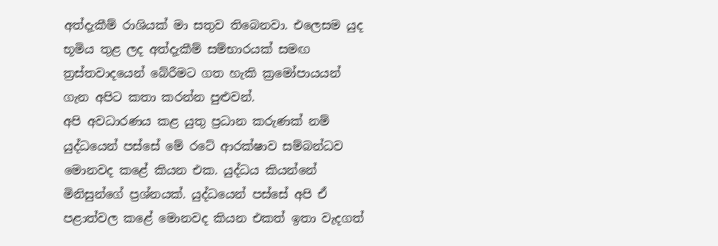අත්දැකීම් රාශියක් මා සතුව තිබෙනවා. එලෙසම යුද භූමිය තුළ ලද අත්දැකීම් සම්භාරයක් සමඟ ත්‍රස්තවාදයෙන් බේරීමට ගත හැකි ක්‍රමෝපායයන් ගැන අපිට කතා කරන්න පුළුවන්.
අපි අවධාරණය කළ යුතු ප්‍රධාන කරුණක් නම් යුද්ධයෙන් පස්සේ මේ රටේ ආරක්ෂාව සම්බන්ධව මොනවද කළේ කියන එක. යුද්ධය කියන්නේ මිනිසුන්ගේ ප්‍රශ්නයක්. යුද්ධයෙන් පස්සේ අපි ඒ පළාත්වල කළේ මොනවද කියන එකත් ඉතා වැදගත්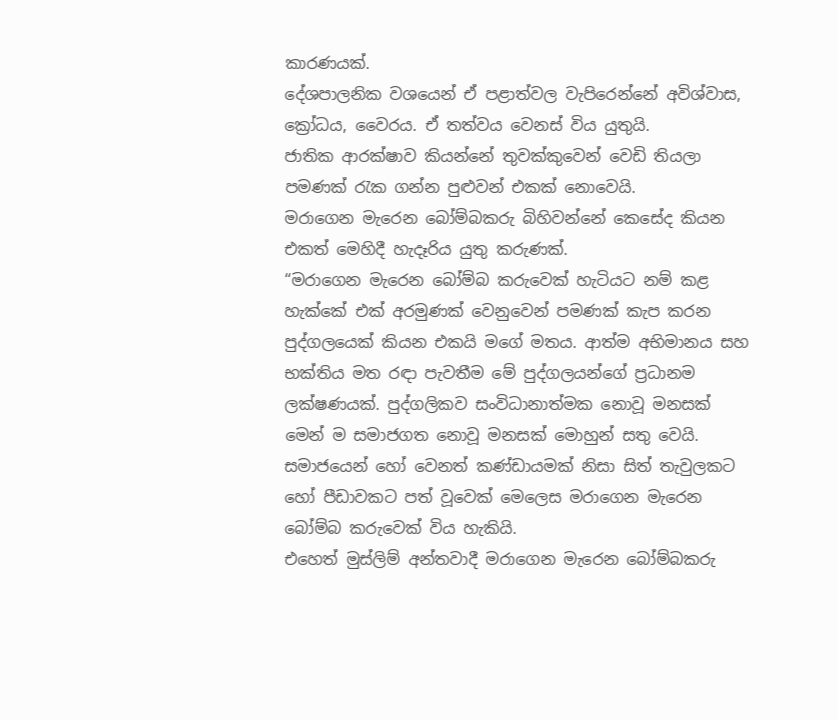කාරණයක්.
දේශපාලනික වශයෙන් ඒ පළාත්වල වැපිරෙන්නේ අවිශ්වාස, ක්‍රෝධය, වෛරය. ඒ තත්වය වෙනස් විය යුතුයි.
ජාතික ආරක්ෂාව කියන්නේ තුවක්කුවෙන් වෙඩි තියලා පමණක් රැක ගන්න පුළුවන් එකක් නොවෙයි.
මරාගෙන මැරෙන බෝම්බකරු බිහිවන්නේ කෙසේද කියන එකත් මෙහිදී හැදෑරිය යුතු කරුණක්.
“මරාගෙන මැරෙන බෝම්බ කරුවෙක් හැටියට නම් කළ හැක්කේ එක් අරමුණක් වෙනුවෙන් පමණක් කැප කරන පුද්ගලයෙක් කියන එකයි මගේ මතය. ආත්ම අභිමානය සහ භක්තිය මත රඳා පැවතීම මේ පුද්ගලයන්ගේ ප්‍රධානම ලක්ෂණයක්. පුද්ගලිකව සංවිධානාත්මක නොවූ මනසක් මෙන් ම සමාජගත නොවූ මනසක් මොහුන් සතු වෙයි.
සමාජයෙන් හෝ වෙනත් කණ්‍ඩායමක් නිසා සිත් තැවුලකට හෝ පීඩාවකට පත් වූවෙක් මෙලෙස මරාගෙන මැරෙන බෝම්බ කරුවෙක් විය හැකියි.
එහෙත් මුස්ලිම් අන්තවාදී මරාගෙන මැරෙන ‍බෝම්බකරු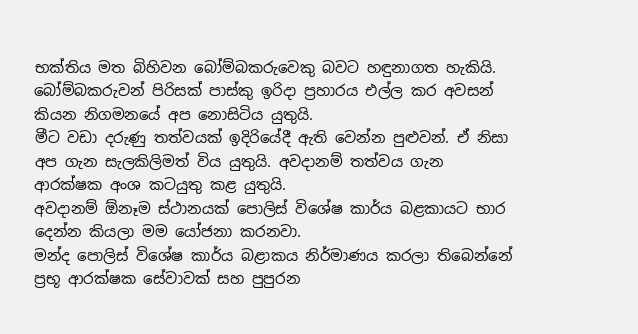භක්තිය මත බිහිවන බෝම්බකරු‍වෙකු බවට හඳුනාගත හැකියි.
බෝම්බකරුවන් පිරිසක් පාස්කු ඉරිදා ප්‍රහාරය එල්ල කර අවසන් කියන නිගමනයේ අප නොසිටිය යුතුයි.
මීට වඩා දරුණු තත්වයක් ඉදිරියේදී ඇති වෙන්න පුළුවන්. ඒ නිසා අප ගැන සැලකිලිමත් විය යුතුයි. අවදානම් තත්වය ගැන ආරක්ෂක අංශ කටයුතු කළ යුතුයි.
අවදානම් ඕනෑම ස්ථානයක් පොලිස් විශේෂ කාර්ය බළකායට භාර දෙන්න කියලා මම යෝජනා කරනවා.
මන්ද පොලිස් විශේෂ කාර්ය බළාකය නිර්මාණය කරලා තිබෙන්නේ ප්‍රභූ ආරක්ෂක සේවාවක් සහ පුපුරන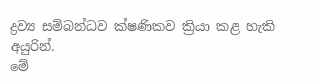ද්‍රව්‍ය සම්බන්ධව ක්ෂණිකව ක්‍රියා කළ හැකි අයුරින්.
මේ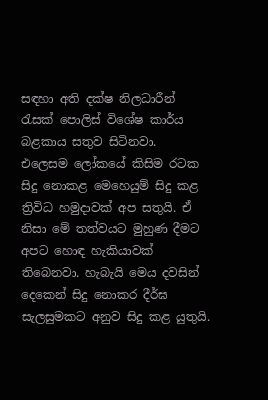සඳහා අති දක්ෂ නිලධාරීන් රැසක් පොලිස් විශේෂ කාර්ය බළකාය සතුව සිටිනවා.
එලෙසම ලෝකයේ කිසිම රටක සිදු නොකළ මෙහෙයුම් සිදු කළ ත්‍රිවිධ හමුදාවක් අප සතුයි. ඒ නිසා මේ තත්වයට මුහුණ දීමට අපට හොඳ හැකියාවක් තිබෙනවා. හැබැයි මෙය දවසින් දෙකෙන් සිදු නොකර දීර්ඝ සැලසුමකට අනුව සිදු කළ යුතුයි.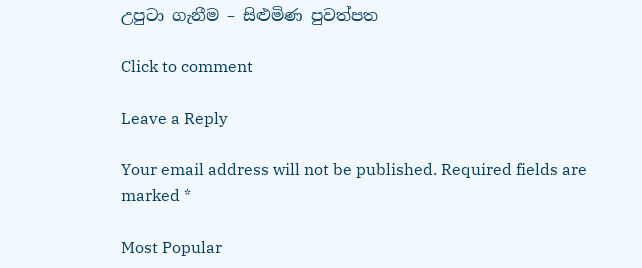උපුටා ගැනීම – සිළුමිණ පුවත්පත

Click to comment

Leave a Reply

Your email address will not be published. Required fields are marked *

Most Popular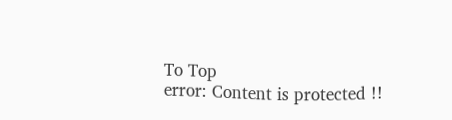To Top
error: Content is protected !!